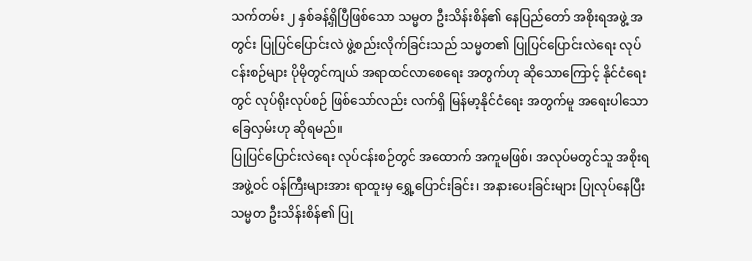သက်တမ်း ၂ နှစ်ခန့်ရှိပြီဖြစ်သော သမ္မတ ဦးသိန်းစိန်၏ နေပြည်တော် အစိုးရအဖွဲ့ အတွင်း ပြုပြင်ပြောင်းလဲ ဖွဲ့စည်းလိုက်ခြင်းသည် သမ္မတ၏ ပြုပြင်ပြောင်းလဲရေး လုပ်ငန်းစဉ်များ ပိုမိုတွင်ကျယ် အရာထင်လာစေရေး အတွက်ဟု ဆိုသောကြောင့် နိုင်ငံရေးတွင် လုပ်ရိုးလုပ်စဉ် ဖြစ်သော်လည်း လက်ရှိ မြန်မာ့နိုင်ငံရေး အတွက်မူ အရေးပါသောခြေလှမ်းဟု ဆိုရမည်။
ပြုပြင်ပြောင်းလဲရေး လုပ်ငန်းစဉ်တွင် အထောက် အကူမဖြစ်၊ အလုပ်မတွင်သူ အစိုးရအဖွဲ့ဝင် ဝန်ကြီးများအား ရာထူးမှ ရွှေ့ပြောင်းခြင်း၊ အနားပေးခြင်းများ ပြုလုပ်နေပြီး သမ္မတ ဦးသိန်းစိန်၏ ပြု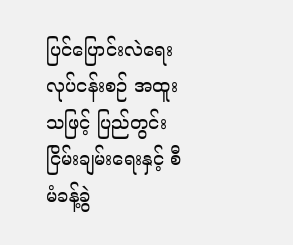ပြင်ပြောင်းလဲရေး လုပ်ငန်းစဉ် အထူးသဖြင့် ပြည်တွင်းငြိမ်းချမ်းရေးနှင့် စီမံခန့်ခွဲ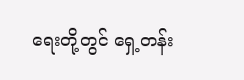ရေးတို့တွင် ရှေ့တန်း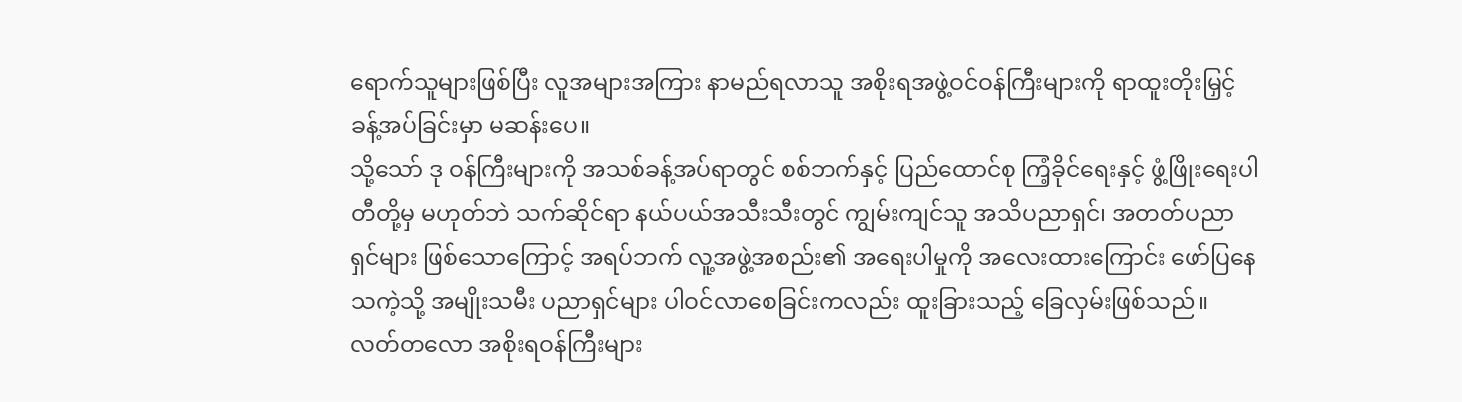ရောက်သူများဖြစ်ပြီး လူအများအကြား နာမည်ရလာသူ အစိုးရအဖွဲ့ဝင်ဝန်ကြီးများကို ရာထူးတိုးမြှင့်ခန့်အပ်ခြင်းမှာ မဆန်းပေ။
သို့သော် ဒု ဝန်ကြီးများကို အသစ်ခန့်အပ်ရာတွင် စစ်ဘက်နှင့် ပြည်ထောင်စု ကြံ့ခိုင်ရေးနှင့် ဖွံ့ဖြိုးရေးပါတီတို့မှ မဟုတ်ဘဲ သက်ဆိုင်ရာ နယ်ပယ်အသီးသီးတွင် ကျွမ်းကျင်သူ အသိပညာရှင်၊ အတတ်ပညာရှင်များ ဖြစ်သောကြောင့် အရပ်ဘက် လူ့အဖွဲ့အစည်း၏ အရေးပါမှုကို အလေးထားကြောင်း ဖော်ပြနေသကဲ့သို့ အမျိုးသမီး ပညာရှင်များ ပါဝင်လာစေခြင်းကလည်း ထူးခြားသည့် ခြေလှမ်းဖြစ်သည်။
လတ်တလော အစိုးရဝန်ကြီးများ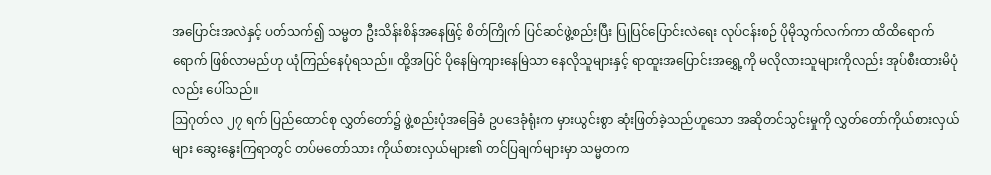အပြောင်းအလဲနှင့် ပတ်သက်၍ သမ္မတ ဦးသိန်းစိန်အနေဖြင့် စိတ်ကြိုက် ပြင်ဆင်ဖွဲ့စည်းပြီး ပြုပြင်ပြောင်းလဲရေး လုပ်ငန်းစဉ် ပိုမိုသွက်လက်ကာ ထိထိရောက်ရောက် ဖြစ်လာမည်ဟု ယုံကြည်နေပုံရသည်။ ထို့အပြင် ပိုနေမြဲကျားနေမြဲသာ နေလိုသူများနှင့် ရာထူးအပြောင်းအရွှေ့ကို မလိုလားသူများကိုလည်း အုပ်စီးထားမိပုံလည်း ပေါ်သည်။
ဩဂုတ်လ ၂၇ ရက် ပြည်ထောင်စု လွှတ်တော်၌ ဖွဲ့စည်းပုံအခြေခံ ဥပဒေခုံရုံးက မှားယွင်းစွာ ဆုံးဖြတ်ခဲ့သည်ဟူသော အဆိုတင်သွင်းမှုကို လွှတ်တော်ကိုယ်စားလှယ်များ ဆွေးနွေးကြရာတွင် တပ်မတော်သား ကိုယ်စားလှယ်များ၏ တင်ပြချက်များမှာ သမ္မတက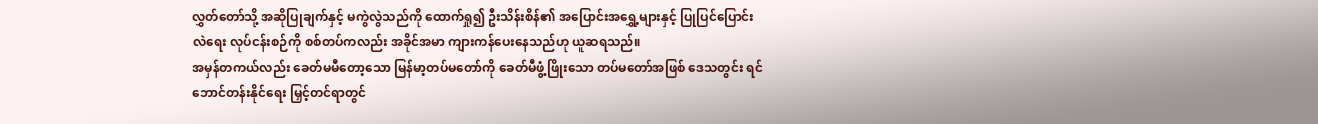လွှတ်တော်သို့ အဆိုပြုချက်နှင့် မကွဲလွဲသည်ကို ထောက်ရှု၍ ဦးသိန်းစိန်၏ အပြောင်းအရွှေ့များနှင့် ပြုပြင်ပြောင်းလဲရေး လုပ်ငန်းစဉ်ကို စစ်တပ်ကလည်း အခိုင်အမာ ကျားကန်ပေးနေသည်ဟု ယူဆရသည်။
အမှန်တကယ်လည်း ခေတ်မမီတော့သော မြန်မာ့တပ်မတော်ကို ခေတ်မီဖွံ့ဖြိုးသော တပ်မတော်အဖြစ် ဒေသတွင်း ရင်ဘောင်တန်းနိုင်ရေး မြှင့်တင်ရာတွင်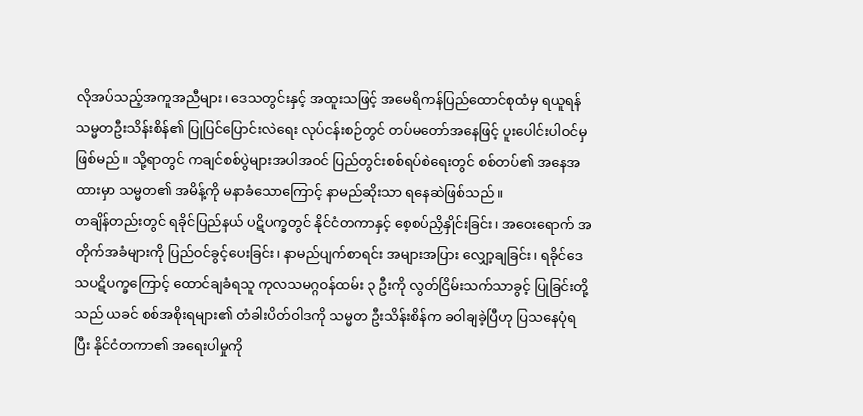လိုအပ်သည့်အကူအညီများ၊ ဒေသတွင်းနှင့် အထူးသဖြင့် အမေရိကန်ပြည်ထောင်စုထံမှ ရယူရန် သမ္မတဦးသိန်းစိန်၏ ပြုပြင်ပြောင်းလဲရေး လုပ်ငန်းစဉ်တွင် တပ်မတော်အနေဖြင့် ပူးပေါင်းပါဝင်မှ ဖြစ်မည်။ သို့ရာတွင် ကချင်စစ်ပွဲများအပါအဝင် ပြည်တွင်းစစ်ရပ်စဲရေးတွင် စစ်တပ်၏ အနေအထားမှာ သမ္မတ၏ အမိန့်ကို မနာခံသောကြောင့် နာမည်ဆိုးသာ ရနေဆဲဖြစ်သည်။
တချိန်တည်းတွင် ရခိုင်ပြည်နယ် ပဋိပက္ခတွင် နိုင်ငံတကာနှင့် စေ့စပ်ညှိနှိုင်းခြင်း၊ အဝေးရောက် အတိုက်အခံများကို ပြည်ဝင်ခွင့်ပေးခြင်း၊ နာမည်ပျက်စာရင်း အများအပြား လျှော့ချခြင်း၊ ရခိုင်ဒေသပဋိပက္ခကြောင့် ထောင်ချခံရသူ ကုလသမဂ္ဂဝန်ထမ်း ၃ ဦးကို လွတ်ငြိမ်းသက်သာခွင့် ပြုခြင်းတို့သည် ယခင် စစ်အစိုးရများ၏ တံခါးပိတ်ဝါဒကို သမ္မတ ဦးသိန်းစိန်က ခဝါချခဲ့ပြီဟု ပြသနေပုံရပြီး နိုင်ငံတကာ၏ အရေးပါမှုကို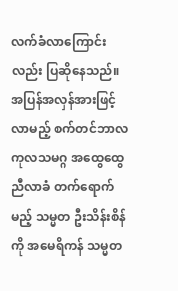လက်ခံလာကြောင်းလည်း ပြဆိုနေသည်။
အပြန်အလှန်အားဖြင့် လာမည့် စက်တင်ဘာလ ကုလသမဂ္ဂ အထွေထွေညီလာခံ တက်ရောက်မည့် သမ္မတ ဦးသိန်းစိန်ကို အမေရိကန် သမ္မတ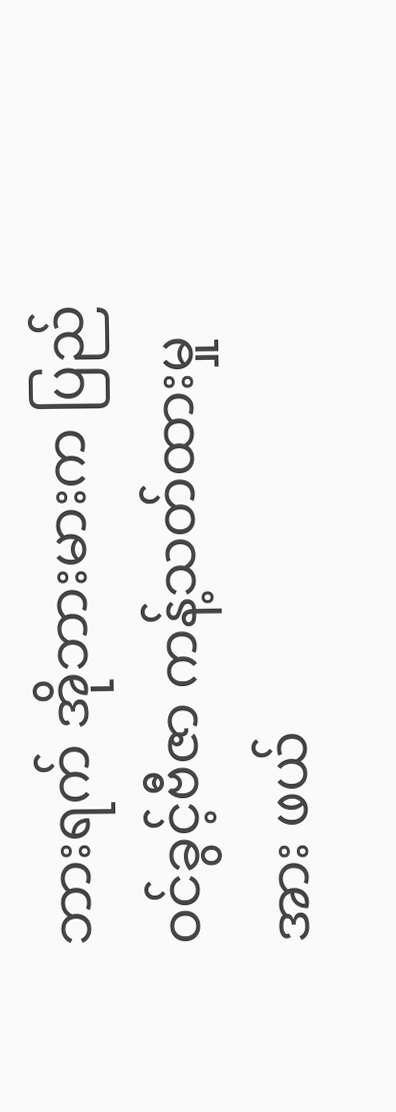ဘားရက် အိုဘားမားက ပြည်ဝင်ခွင့်ဗီဇာ ကန့်သတ်ထားမှုအား ဖယ်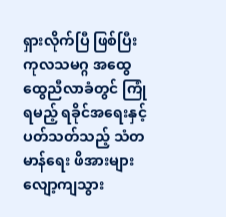ရှားလိုက်ပြီ ဖြစ်ပြီး ကုလသမဂ္ဂ အထွေထွေညီလာခံတွင် ကြုံရမည့် ရခိုင်အရေးနှင့် ပတ်သတ်သည့် သံတမာန်ရေး ဖိအားများ လျော့ကျသွား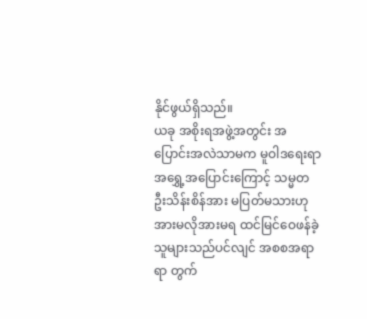နိုင်ဖွယ်ရှိသည်။
ယခု အစိုးရအဖွဲ့အတွင်း အပြောင်းအလဲသာမက မူဝါဒရေးရာ အရွှေ့အပြောင်းကြောင့် သမ္မတ ဦးသိန်းစိန်အား မပြတ်မသားဟု အားမလိုအားမရ ထင်မြင်ဝေဖန်ခဲ့သူများသည်ပင်လျင် အစစအရာရာ တွက်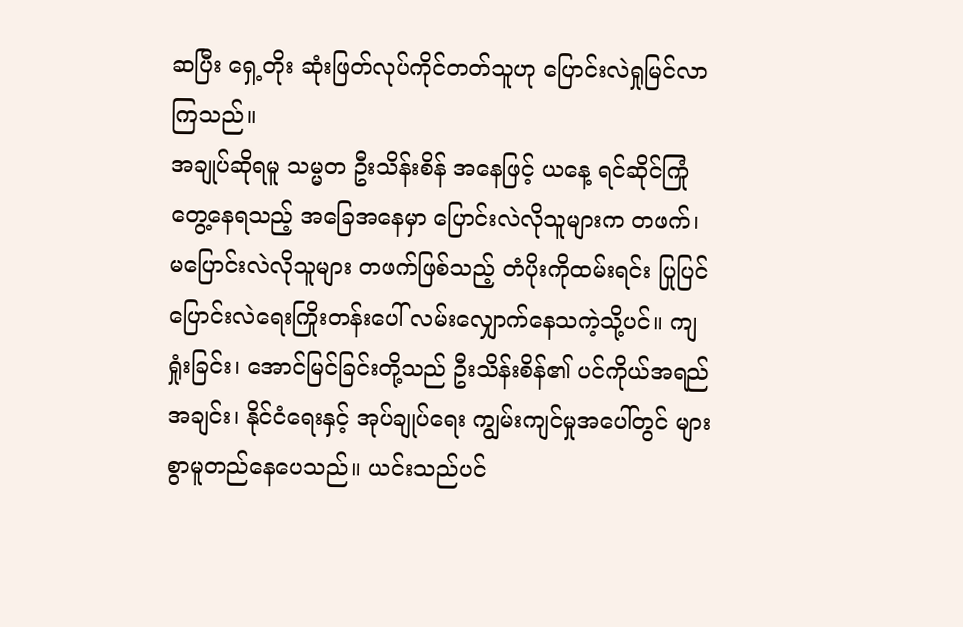ဆပြီး ရှေ့တိုး ဆုံးဖြတ်လုပ်ကိုင်တတ်သူဟု ပြောင်းလဲရှုမြင်လာကြသည်။
အချုပ်ဆိုရမူ သမ္မတ ဦးသိန်းစိန် အနေဖြင့် ယနေ့ ရင်ဆိုင်ကြုံတွေ့နေရသည့် အခြေအနေမှာ ပြောင်းလဲလိုသူများက တဖက်၊ မပြောင်းလဲလိုသူများ တဖက်ဖြစ်သည့် တံပိုးကိုထမ်းရင်း ပြုပြင်ပြောင်းလဲရေးကြိုးတန်းပေါ် လမ်းလျှောက်နေသကဲ့သို့ပင်။ ကျရှုံးခြင်း၊ အောင်မြင်ခြင်းတို့သည် ဦးသိန်းစိန်၏ ပင်ကိုယ်အရည်အချင်း၊ နိုင်ငံရေးနှင့် အုပ်ချုပ်ရေး ကျွမ်းကျင်မှုအပေါ်တွင် များစွာမူတည်နေပေသည်။ ယင်းသည်ပင်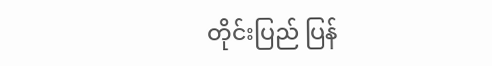တိုင်းပြည် ပြန်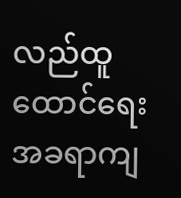လည်ထူထောင်ရေး အခရာကျ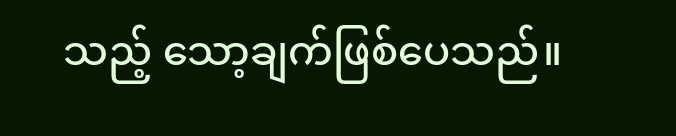သည့် သော့ချက်ဖြစ်ပေသည်။